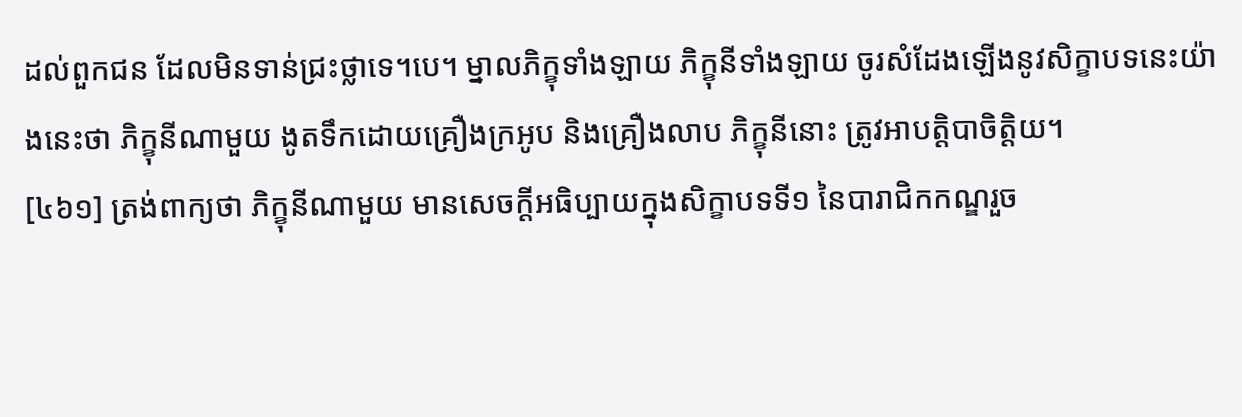ដល់ពួកជន ដែលមិនទាន់ជ្រះថ្លាទេ។បេ។ ម្នាលភិក្ខុទាំងឡាយ ភិក្ខុនីទាំងឡាយ ចូរសំដែងឡើងនូវសិក្ខាបទនេះយ៉ាងនេះថា ភិក្ខុនីណាមួយ ងូតទឹកដោយគ្រឿងក្រអូប និងគ្រឿងលាប ភិក្ខុនីនោះ ត្រូវអាបត្តិបាចិត្តិយ។
[៤៦១] ត្រង់ពាក្យថា ភិក្ខុនីណាមួយ មានសេចក្តីអធិប្បាយក្នុងសិក្ខាបទទី១ នៃបារាជិកកណ្ឌរួច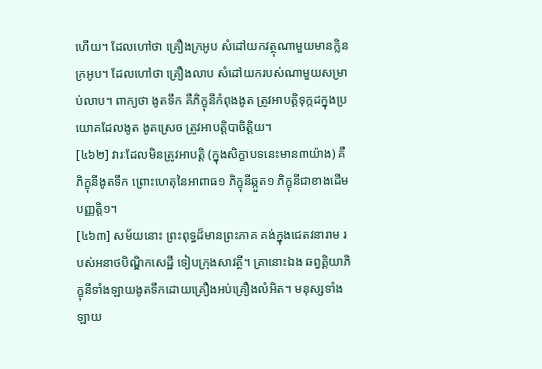ហើយ។ ដែលហៅថា គ្រឿងក្រអូប សំដៅយកវត្ថុណាមួយមានក្លិនក្រអូប។ ដែលហៅថា គ្រឿងលាប សំដៅយករបស់ណាមួយសម្រាប់លាប។ ពាក្យថា ងូតទឹក គឺភិក្ខុនីកំពុងងូត ត្រូវអាបត្តិទុក្កដក្នុងប្រយោគដែលងូត ងូតស្រេច ត្រូវអាបត្តិបាចិត្តិយ។
[៤៦២] វារៈដែលមិនត្រូវអាបត្តិ (ក្នុងសិក្ខាបទនេះមាន៣យ៉ាង) គឺភិក្ខុនីងូតទឹក ព្រោះហេតុនៃអាពាធ១ ភិក្ខុនីឆ្កួត១ ភិក្ខុនីជាខាងដើមបញ្ញត្តិ១។
[៤៦៣] សម័យនោះ ព្រះពុទ្ធដ៏មានព្រះភាគ គង់ក្នុងជេតវនារាម របស់អនាថបិណ្ឌិកសេដ្ឋី ទៀបក្រុងសាវត្ថី។ គ្រានោះឯង ឆព្វគ្គិយាភិក្ខុនីទាំងឡាយងូតទឹកដោយគ្រឿងអប់គ្រឿងលំអិត។ មនុស្សទាំងឡាយ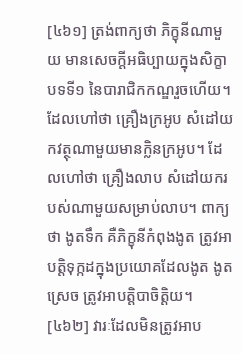[៤៦១] ត្រង់ពាក្យថា ភិក្ខុនីណាមួយ មានសេចក្តីអធិប្បាយក្នុងសិក្ខាបទទី១ នៃបារាជិកកណ្ឌរួចហើយ។ ដែលហៅថា គ្រឿងក្រអូប សំដៅយកវត្ថុណាមួយមានក្លិនក្រអូប។ ដែលហៅថា គ្រឿងលាប សំដៅយករបស់ណាមួយសម្រាប់លាប។ ពាក្យថា ងូតទឹក គឺភិក្ខុនីកំពុងងូត ត្រូវអាបត្តិទុក្កដក្នុងប្រយោគដែលងូត ងូតស្រេច ត្រូវអាបត្តិបាចិត្តិយ។
[៤៦២] វារៈដែលមិនត្រូវអាប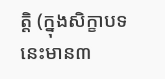ត្តិ (ក្នុងសិក្ខាបទនេះមាន៣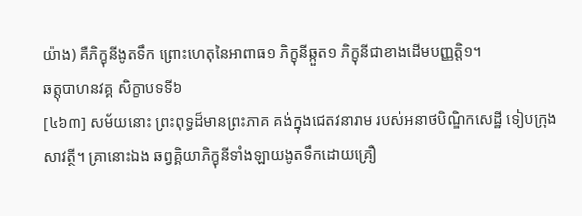យ៉ាង) គឺភិក្ខុនីងូតទឹក ព្រោះហេតុនៃអាពាធ១ ភិក្ខុនីឆ្កួត១ ភិក្ខុនីជាខាងដើមបញ្ញត្តិ១។
ឆត្តុបាហនវគ្គ សិក្ខាបទទី៦
[៤៦៣] សម័យនោះ ព្រះពុទ្ធដ៏មានព្រះភាគ គង់ក្នុងជេតវនារាម របស់អនាថបិណ្ឌិកសេដ្ឋី ទៀបក្រុងសាវត្ថី។ គ្រានោះឯង ឆព្វគ្គិយាភិក្ខុនីទាំងឡាយងូតទឹកដោយគ្រឿ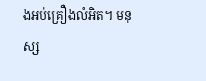ងអប់គ្រឿងលំអិត។ មនុស្ស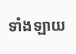ទាំងឡាយ